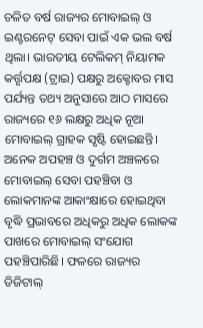ଚଳିତ ବର୍ଷ ରାଜ୍ୟର ମୋବାଇଲ୍ ଓ ଇଣ୍ଟରନେଟ୍ ସେବା ପାଇଁ ଏକ ଭଲ ବର୍ଷ ଥିଲା। ଭାରତୀୟ ଟେଲିକମ୍ ନିୟାମକ କର୍ତ୍ତୃପକ୍ଷ (ଟ୍ରାଇ) ପକ୍ଷରୁ ଅକ୍ଟୋବର ମାସ ପର୍ଯ୍ୟନ୍ତ ତଥ୍ୟ ଅନୁସାରେ ଆଠ ମାସରେ ରାଜ୍ୟରେ ୧୬ ଲକ୍ଷରୁ ଅଧିକ ନୂଆ ମୋବାଇଲ୍ ଗ୍ରାହକ ସୃଷ୍ଟି ହୋଇଛନ୍ତି। ଅନେକ ଅପହଞ୍ଚ ଓ ଦୁର୍ଗମ ଅଞ୍ଚଳରେ ମୋବାଇଲ୍ ସେବା ପହଞ୍ଚିବା ଓ ଲୋକମାନଙ୍କ ଆକାଂକ୍ଷାରେ ହୋଇଥିବା ବୃଦ୍ଧି ପ୍ରଭାବରେ ଅଧିକରୁ ଅଧିକ ଲୋକଙ୍କ ପାଖରେ ମୋବାଇଲ୍ ସଂଯୋଗ ପହଞ୍ଚିପାରିଛି। ଫଳରେ ରାଜ୍ୟର ଡିଜିଟାଲ୍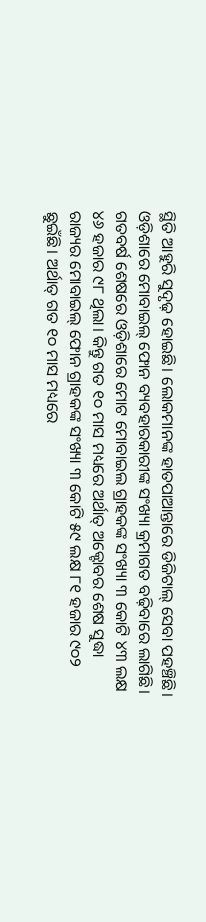ସ୍ଥିତି ଆହୁରି ସୁଦୃଢ଼ ହୋଇଛି। ଲୋକମାନଙ୍କ ହାତପାଆନ୍ତାରେ ଡିଜିଟାଲ୍ ସେବା ପହଞ୍ଚିଛି।
ଓଡ଼ିଶାରେ ମୋବାଇଲ୍ ଫୋନ ବ୍ୟବହାରକାରୀଙ୍କ ସଂଖ୍ୟା କ୍ରମାଗତ ବଢ଼ିବାରେ ଲାଗିଛି। ଗତବର୍ଷ ଶେଷରେ ଓଡ଼ିଶାରେ ମୋଟ ମୋବାଇଲ ଗ୍ରାହକଙ୍କ ସଂଖ୍ୟା ୩ କୋଟି ୪୩ ଲକ୍ଷ ୪୬ ହଜାର ୯୮ ଥିଲା। କିନ୍ତୁ ଗତ ୧୦ ମାସ ମଧ୍ୟରେ ଅର୍ଥାତ୍ ଅକ୍ଟୋବର ଶେଷ ସୁଦ୍ଧା ରାଜ୍ୟର ମୋବାଇଲ୍ ଫୋନ ଗ୍ରାହକଙ୍କ ସଂଖ୍ୟା ୩ କୋଟି ୫୯ ଲକ୍ଷ ୮୧ ହଜାର ୯୦୨ ଛୁଇଁଛି। ଅର୍ଥାତ୍ ଗତ ୧୦ ମାସ ମଧ୍ୟରେ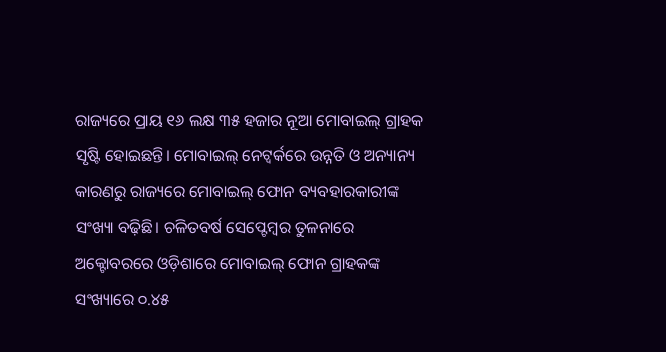ରାଜ୍ୟରେ ପ୍ରାୟ ୧୬ ଲକ୍ଷ ୩୫ ହଜାର ନୂଆ ମୋବାଇଲ୍ ଗ୍ରାହକ ସୃଷ୍ଟି ହୋଇଛନ୍ତି। ମୋବାଇଲ୍ ନେଟ୍ୱର୍କରେ ଉନ୍ନତି ଓ ଅନ୍ୟାନ୍ୟ କାରଣରୁ ରାଜ୍ୟରେ ମୋବାଇଲ୍ ଫୋନ ବ୍ୟବହାରକାରୀଙ୍କ ସଂଖ୍ୟା ବଢ଼ିଛି। ଚଳିତବର୍ଷ ସେପ୍ଟେମ୍ବର ତୁଳନାରେ ଅକ୍ଟୋବରରେ ଓଡ଼ିଶାରେ ମୋବାଇଲ୍ ଫୋନ ଗ୍ରାହକଙ୍କ ସଂଖ୍ୟାରେ ୦.୪୫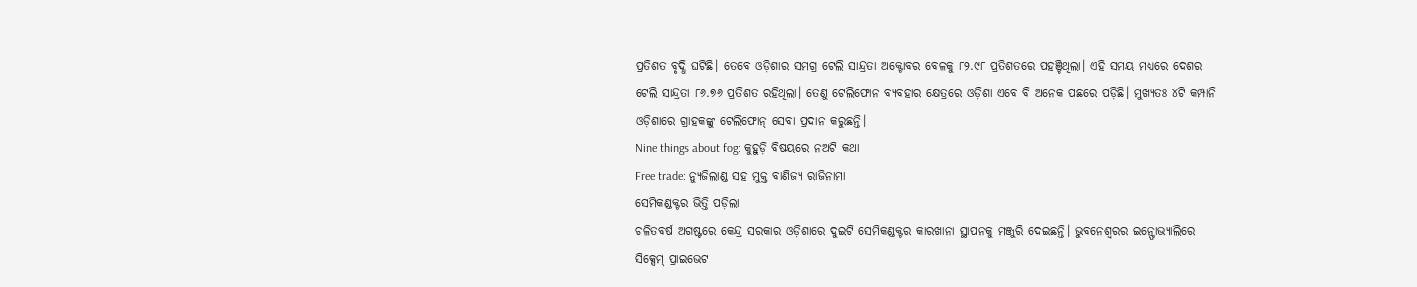ପ୍ରତିଶତ ବୃଦ୍ଧି ଘଟିଛି। ତେବେ ଓଡ଼ିଶାର ସମଗ୍ର ଟେଲି ସାନ୍ଦ୍ରତା ଅକ୍ଟୋବର ବେଳକୁ ୮୨.୯୮ ପ୍ରତିଶତରେ ପହଞ୍ଚିଥିଲା। ଏହି ସମୟ ମଧ୍ୟରେ ଦେଶର ଟେଲି ସାନ୍ଦ୍ରତା ୮୬.୭୬ ପ୍ରତିଶତ ରହିଥିଲା। ତେଣୁ ଟେଲିଫୋନ ବ୍ୟବହାର କ୍ଷେତ୍ରରେ ଓଡ଼ିଶା ଏବେ ବି ଅନେକ ପଛରେ ପଡ଼ିଛି। ମୁଖ୍ୟତଃ ୪ଟି କମ୍ପାନି ଓଡ଼ିଶାରେ ଗ୍ରାହକଙ୍କୁ ଟେଲିଫୋନ୍ ସେବା ପ୍ରଦାନ କରୁଛନ୍ତି।
Nine things about fog: କୁହୁଡ଼ି ବିଷୟରେ ନଅଟି କଥା
Free trade: ନ୍ୟୁଜିଲାଣ୍ଡ ସହ ମୁକ୍ତ ବାଣିଜ୍ୟ ରାଜିନାମା
ସେମିକଣ୍ଡକ୍ଟର ଭିତ୍ତି ପଡ଼ିଲା
ଚଳିତବର୍ଷ ଅଗଷ୍ଟରେ କେନ୍ଦ୍ର ସରକାର ଓଡ଼ିଶାରେ ଦୁଇଟି ସେମିକଣ୍ଡକ୍ଟର କାରଖାନା ସ୍ଥାପନକୁ ମଞ୍ଜୁରି ଦେଇଛନ୍ତି। ଭୁବନେଶ୍ବରର ଇନ୍ଫୋଭ୍ୟାଲିରେ ସିକ୍ସେମ୍ ପ୍ରାଇଭେଟ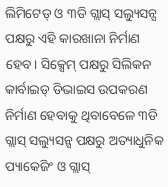ଲିମିଟେଡ୍ ଓ ୩ଡି ଗ୍ଲାସ୍ ସଲ୍ୟୁସନ୍ସ ପକ୍ଷରୁ ଏହି କାରଖାନା ନିର୍ମାଣ ହେବ। ସିକ୍ସେମ୍ ପକ୍ଷରୁ ସିଲିକନ କାର୍ବାଇଡ୍ ଡିଭାଇସ ଉପକରଣ ନିର୍ମାଣ ହେବାକୁ ଥିବାବେଳେ ୩ଡି ଗ୍ଲାସ୍ ସଲ୍ୟୁସନ୍ସ ପକ୍ଷରୁ ଅତ୍ୟାଧୁନିକ ପ୍ୟାକେଜିଂ ଓ ଗ୍ଲାସ୍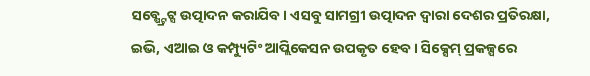ସବ୍ଷ୍ଟ୍ରେଟ୍ସ ଉତ୍ପାଦନ କରାଯିବ। ଏସବୁ ସାମଗ୍ରୀ ଉତ୍ପାଦନ ଦ୍ବାରା ଦେଶର ପ୍ରତିରକ୍ଷା, ଇଭି, ଏଆଇ ଓ କମ୍ପ୍ୟୁଟିଂ ଆପ୍ଲିକେସନ ଉପକୃତ ହେବ। ସିକ୍ସେମ୍ ପ୍ରକଳ୍ପରେ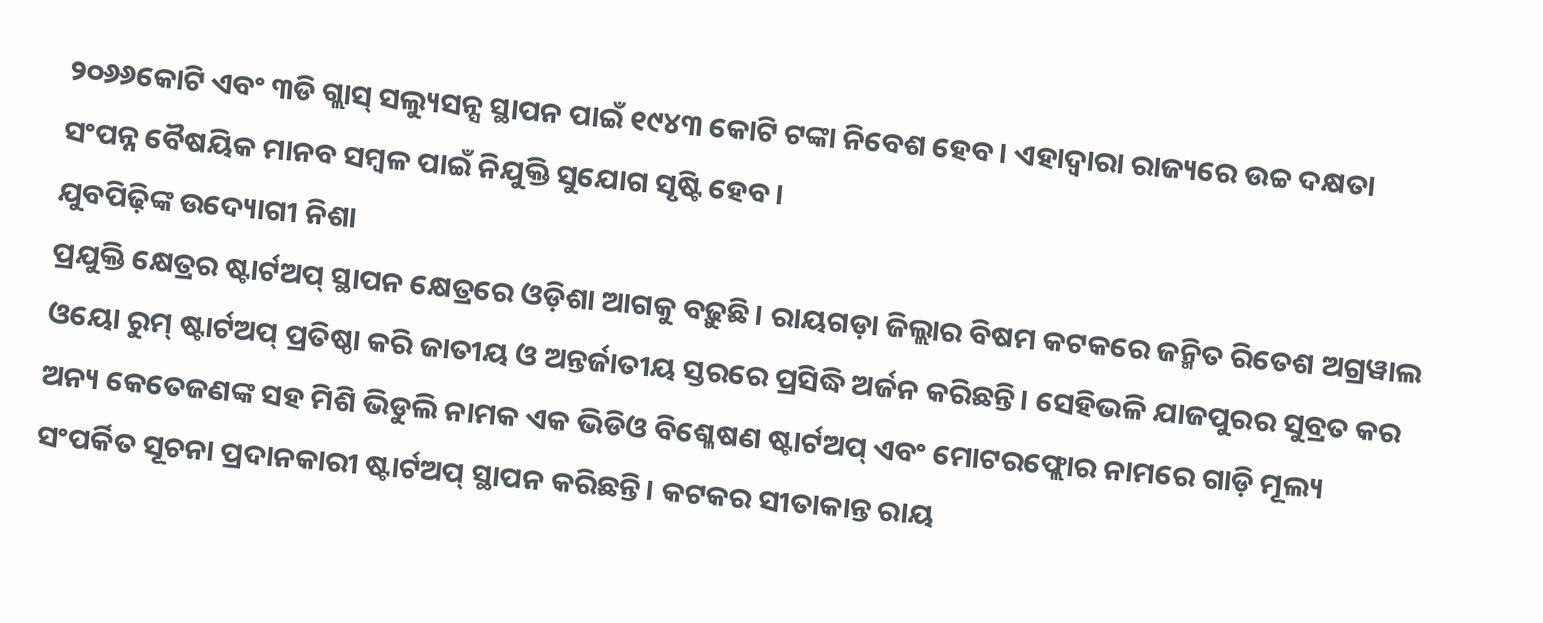୨୦୬୬କୋଟି ଏବଂ ୩ଡି ଗ୍ଲାସ୍ ସଲ୍ୟୁସନ୍ସ ସ୍ଥାପନ ପାଇଁ ୧୯୪୩ କୋଟି ଟଙ୍କା ନିବେଶ ହେବ। ଏହାଦ୍ବାରା ରାଜ୍ୟରେ ଉଚ୍ଚ ଦକ୍ଷତା ସଂପନ୍ନ ବୈଷୟିକ ମାନବ ସମ୍ବଳ ପାଇଁ ନିଯୁକ୍ତି ସୁଯୋଗ ସୃଷ୍ଟି ହେବ।
ଯୁବପିଢ଼ିଙ୍କ ଉଦ୍ୟୋଗୀ ନିଶା
ପ୍ରଯୁକ୍ତି କ୍ଷେତ୍ରର ଷ୍ଟାର୍ଟଅପ୍ ସ୍ଥାପନ କ୍ଷେତ୍ରରେ ଓଡ଼ିଶା ଆଗକୁ ବଢ଼ୁଛି। ରାୟଗଡ଼ା ଜିଲ୍ଲାର ବିଷମ କଟକରେ ଜନ୍ମିତ ରିତେଶ ଅଗ୍ରୱାଲ ଓୟୋ ରୁମ୍ ଷ୍ଟାର୍ଟଅପ୍ ପ୍ରତିଷ୍ଠା କରି ଜାତୀୟ ଓ ଅନ୍ତର୍ଜାତୀୟ ସ୍ତରରେ ପ୍ରସିଦ୍ଧି ଅର୍ଜନ କରିଛନ୍ତି। ସେହିଭଳି ଯାଜପୁରର ସୁବ୍ରତ କର ଅନ୍ୟ କେତେଜଣଙ୍କ ସହ ମିଶି ଭିଡୁଲି ନାମକ ଏକ ଭିଡିଓ ବିଶ୍ଳେଷଣ ଷ୍ଟାର୍ଟଅପ୍ ଏବଂ ମୋଟରଫ୍ଲୋର ନାମରେ ଗାଡ଼ି ମୂଲ୍ୟ ସଂପର୍କିତ ସୂଚନା ପ୍ରଦାନକାରୀ ଷ୍ଟାର୍ଟଅପ୍ ସ୍ଥାପନ କରିଛନ୍ତି। କଟକର ସୀତାକାନ୍ତ ରାୟ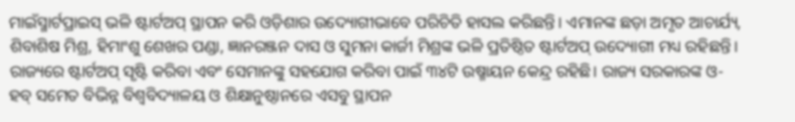ମାଇଁସ୍ମାର୍ଟପ୍ରାଇସ୍ ଭଳି ଷ୍ଟାର୍ଟଅପ୍ ସ୍ଥାପନ କରି ଓଡ଼ିଶାର ଉଦ୍ୟୋଗୀଭାବେ ପରିଚିତି ହାସଲ କରିଛନ୍ତି। ଏମାନଙ୍କ ଛଡ଼ା ଅମୃତ ଆଚାର୍ଯ୍ୟ, ଶିବାଶିଷ ମିଶ୍ର, ହିମାଂଶୁ ଶେଖର ପଣ୍ଡା, ଜ୍ଞାନରଞ୍ଜନ ଦାସ ଓ ସୁମନା କାର୍ଜୀ ମିଶ୍ରଙ୍କ ଭଳି ପ୍ରତିଷ୍ଠିତ ଷ୍ଟାର୍ଟଅପ୍ ଉଦ୍ୟୋଗୀ ମଧ୍ୟ ରହିଛନ୍ତି। ରାଜ୍ୟରେ ଷ୍ଟାର୍ଟଅପ୍ ସୃଷ୍ଟି କରିବା ଏବଂ ସେମାନଙ୍କୁ ସହଯୋଗ କରିବା ପାଇଁ ୩୪ଟି ଉଷ୍ମାୟନ କେନ୍ଦ୍ର ରହିଛି। ରାଜ୍ୟ ସରକାରଙ୍କ ଓ-ହବ୍ ସମେତ ବିଭିନ୍ନ ବିଶ୍ବବିଦ୍ୟାଳୟ ଓ ଶିକ୍ଷାନୁଷ୍ଠାନରେ ଏସବୁ ସ୍ଥାପନ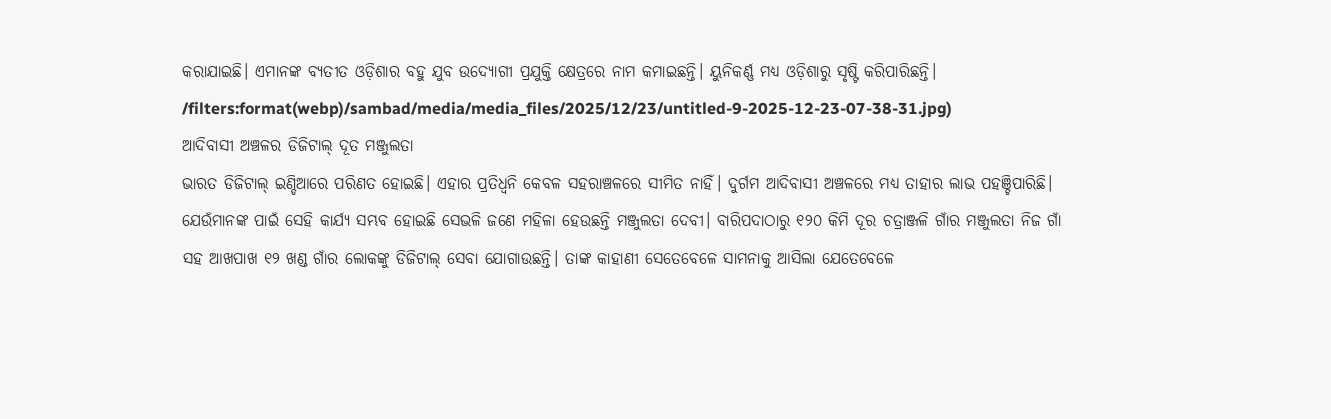କରାଯାଇଛି। ଏମାନଙ୍କ ବ୍ୟତୀତ ଓଡ଼ିଶାର ବହୁ ଯୁବ ଉଦ୍ୟୋଗୀ ପ୍ରଯୁକ୍ତି କ୍ଷେତ୍ରରେ ନାମ କମାଇଛନ୍ତି। ୟୁନିକର୍ଣ୍ଣ ମଧ୍ୟ ଓଡ଼ିଶାରୁ ସୃଷ୍ଟି କରିପାରିଛନ୍ତି।
/filters:format(webp)/sambad/media/media_files/2025/12/23/untitled-9-2025-12-23-07-38-31.jpg)
ଆଦିବାସୀ ଅଞ୍ଚଳର ଡିଜିଟାଲ୍ ଦୂତ ମଞ୍ଜୁଲତା
ଭାରତ ଡିଜିଟାଲ୍ ଇଣ୍ଡିଆରେ ପରିଣତ ହୋଇଛି। ଏହାର ପ୍ରତିଧ୍ବନି କେବଳ ସହରାଞ୍ଚଳରେ ସୀମିତ ନାହିଁ। ଦୁର୍ଗମ ଆଦିବାସୀ ଅଞ୍ଚଳରେ ମଧ୍ୟ ତାହାର ଲାଭ ପହଞ୍ଚିପାରିଛି। ଯେଉଁମାନଙ୍କ ପାଇଁ ସେହି କାର୍ଯ୍ୟ ସମ୍ଭବ ହୋଇଛି ସେଭଳି ଜଣେ ମହିଳା ହେଉଛନ୍ତି ମଞ୍ଜୁଲତା ଦେବୀ। ବାରିପଦାଠାରୁ ୧୨୦ କିମି ଦୂର ଚତ୍ରାଞ୍ଜଳି ଗାଁର ମଞ୍ଜୁଲତା ନିଜ ଗାଁ ସହ ଆଖପାଖ ୧୨ ଖଣ୍ଡ ଗାଁର ଲୋକଙ୍କୁ ଡିଜିଟାଲ୍ ସେବା ଯୋଗାଉଛନ୍ତି। ତାଙ୍କ କାହାଣୀ ସେତେବେଳେ ସାମନାକୁ ଆସିଲା ଯେତେବେଳେ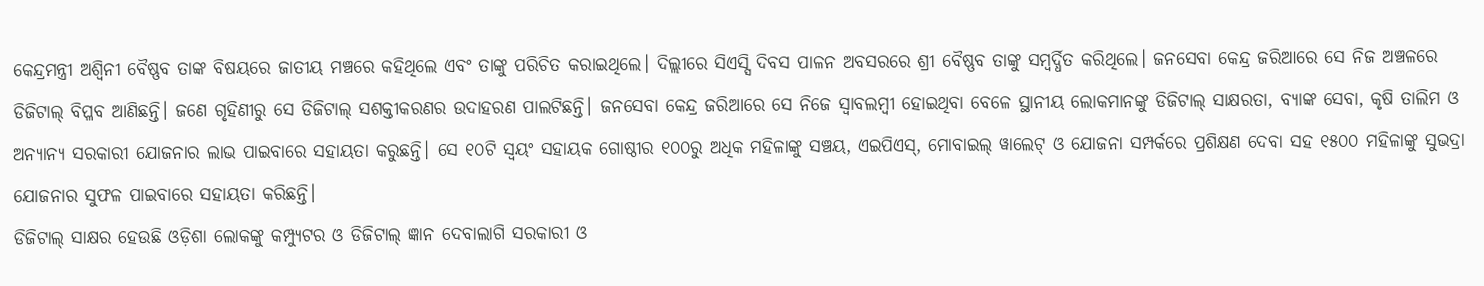କେନ୍ଦ୍ରମନ୍ତ୍ରୀ ଅଶ୍ବିନୀ ବୈଷ୍ଣବ ତାଙ୍କ ବିଷୟରେ ଜାତୀୟ ମଞ୍ଚରେ କହିଥିଲେ ଏବଂ ତାଙ୍କୁ ପରିଚିତ କରାଇଥିଲେ। ଦିଲ୍ଲୀରେ ସିଏସ୍ସି ଦିବସ ପାଳନ ଅବସରରେ ଶ୍ରୀ ବୈଷ୍ଣବ ତାଙ୍କୁ ସମ୍ବର୍ଦ୍ଧିତ କରିଥିଲେ। ଜନସେବା କେନ୍ଦ୍ର ଜରିଆରେ ସେ ନିଜ ଅଞ୍ଚଳରେ ଡିଜିଟାଲ୍ ବିପ୍ଳବ ଆଣିଛନ୍ତି। ଜଣେ ଗୃହିଣୀରୁ ସେ ଡିଜିଟାଲ୍ ସଶକ୍ତୀକରଣର ଉଦାହରଣ ପାଲଟିଛନ୍ତି। ଜନସେବା କେନ୍ଦ୍ର ଜରିଆରେ ସେ ନିଜେ ସ୍ବାବଲମ୍ବୀ ହୋଇଥିବା ବେଳେ ସ୍ଥାନୀୟ ଲୋକମାନଙ୍କୁ ଡିଜିଟାଲ୍ ସାକ୍ଷରତା, ବ୍ୟାଙ୍କ ସେବା, କୃଷି ତାଲିମ ଓ ଅନ୍ୟାନ୍ୟ ସରକାରୀ ଯୋଜନାର ଲାଭ ପାଇବାରେ ସହାୟତା କରୁଛନ୍ତି। ସେ ୧୦ଟି ସ୍ବୟଂ ସହାୟକ ଗୋଷ୍ଠୀର ୧୦୦ରୁ ଅଧିକ ମହିଳାଙ୍କୁ ସଞ୍ଚୟ, ଏଇପିଏସ୍, ମୋବାଇଲ୍ ୱାଲେଟ୍ ଓ ଯୋଜନା ସମ୍ପର୍କରେ ପ୍ରଶିକ୍ଷଣ ଦେବା ସହ ୧୫୦୦ ମହିଳାଙ୍କୁ ସୁଭଦ୍ରା ଯୋଜନାର ସୁଫଳ ପାଇବାରେ ସହାୟତା କରିଛନ୍ତି।
ଡିଜିଟାଲ୍ ସାକ୍ଷର ହେଉଛି ଓଡ଼ିଶା ଲୋକଙ୍କୁ କମ୍ପ୍ୟୁଟର ଓ ଡିଜିଟାଲ୍ ଜ୍ଞାନ ଦେବାଲାଗି ସରକାରୀ ଓ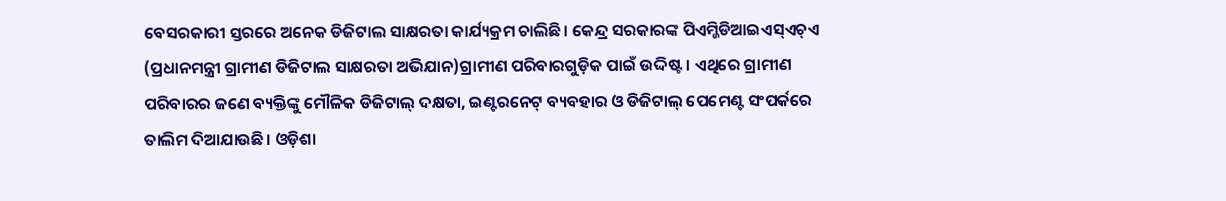ବେସରକାରୀ ସ୍ତରରେ ଅନେକ ଡିଜିଟାଲ ସାକ୍ଷରତା କାର୍ଯ୍ୟକ୍ରମ ଚାଲିଛି। କେନ୍ଦ୍ର ସରକାରଙ୍କ ପିଏମ୍ଜିଡିଆଇଏସ୍ଏଚ୍ଏ (ପ୍ରଧାନମନ୍ତ୍ରୀ ଗ୍ରାମୀଣ ଡିଜିଟାଲ ସାକ୍ଷରତା ଅଭିଯାନ)ଗ୍ରାମୀଣ ପରିବାରଗୁଡ଼ିକ ପାଇଁ ଉଦ୍ଦିଷ୍ଟ। ଏଥିରେ ଗ୍ରାମୀଣ ପରିବାରର ଜଣେ ବ୍ୟକ୍ତିଙ୍କୁ ମୌଳିକ ଡିଜିଟାଲ୍ ଦକ୍ଷତା, ଇଣ୍ଟରନେଟ୍ ବ୍ୟବହାର ଓ ଡିଜିଟାଲ୍ ପେମେଣ୍ଟ ସଂପର୍କରେ ତାଲିମ ଦିଆଯାଉଛି। ଓଡ଼ିଶା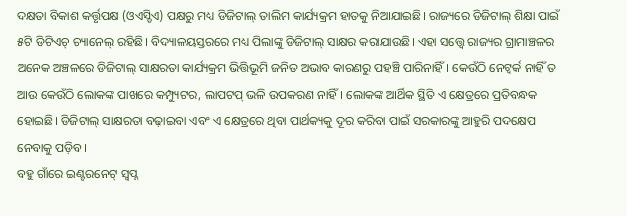ଦକ୍ଷତା ବିକାଶ କର୍ତ୍ତୃପକ୍ଷ (ଓଏସ୍ଡିଏ) ପକ୍ଷରୁ ମଧ୍ୟ ଡିଜିଟାଲ୍ ତାଲିମ କାର୍ଯ୍ୟକ୍ରମ ହାତକୁ ନିଆଯାଇଛି। ରାଜ୍ୟରେ ଡିଜିଟାଲ୍ ଶିକ୍ଷା ପାଇଁ ୫ଟି ଡିଟିଏଚ୍ ଚ୍ୟାନେଲ୍ ରହିଛି। ବିଦ୍ୟାଳୟସ୍ତରରେ ମଧ୍ୟ ପିଲାଙ୍କୁ ଡିଜିଟାଲ୍ ସାକ୍ଷର କରାଯାଉଛି। ଏହା ସତ୍ତ୍ବେ ରାଜ୍ୟର ଗ୍ରାମାଞ୍ଚଳର ଅନେକ ଅଞ୍ଚଳରେ ଡିଜିଟାଲ୍ ସାକ୍ଷରତା କାର୍ଯ୍ୟକ୍ରମ ଭିତ୍ତିଭୂମି ଜନିତ ଅଭାବ କାରଣରୁ ପହଞ୍ଚି ପାରିନାହିଁ। କେଉଁଠି ନେଟ୍ୱର୍କ ନାହିଁ ତ ଆଉ କେଉଁଠି ଲୋକଙ୍କ ପାଖରେ କମ୍ପ୍ୟୁଟର, ଲାପଟପ୍ ଭଳି ଉପକରଣ ନାହିଁ। ଲୋକଙ୍କ ଆର୍ଥିକ ସ୍ଥିତି ଏ କ୍ଷେତ୍ରରେ ପ୍ରତିବନ୍ଧକ ହୋଇଛି। ଡିଜିଟାଲ୍ ସାକ୍ଷରତା ବଢ଼ାଇବା ଏବଂ ଏ କ୍ଷେତ୍ରରେ ଥିବା ପାର୍ଥକ୍ୟକୁ ଦୂର କରିବା ପାଇଁ ସରକାରଙ୍କୁ ଆହୁରି ପଦକ୍ଷେପ ନେବାକୁ ପଡ଼ିବ।
ବହୁ ଗାଁରେ ଇଣ୍ଟରନେଟ୍ ସ୍ବପ୍ନ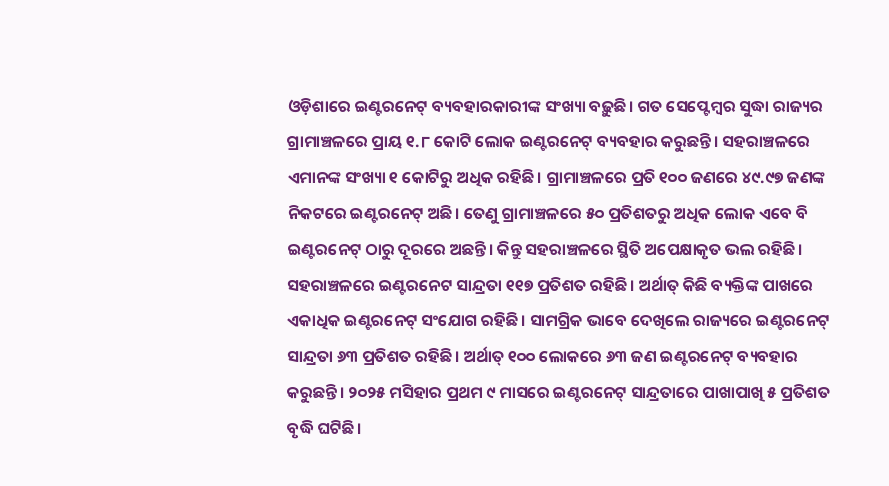ଓଡ଼ିଶାରେ ଇଣ୍ଟରନେଟ୍ ବ୍ୟବହାରକାରୀଙ୍କ ସଂଖ୍ୟା ବଢ଼ୁଛି। ଗତ ସେପ୍ଟେମ୍ବର ସୁଦ୍ଧା ରାଜ୍ୟର ଗ୍ରାମାଞ୍ଚଳରେ ପ୍ରାୟ ୧.୮ କୋଟି ଲୋକ ଇଣ୍ଟରନେଟ୍ ବ୍ୟବହାର କରୁଛନ୍ତି। ସହରାଞ୍ଚଳରେ ଏମାନଙ୍କ ସଂଖ୍ୟା ୧ କୋଟିରୁ ଅଧିକ ରହିଛି। ଗ୍ରାମାଞ୍ଚଳରେ ପ୍ରତି ୧୦୦ ଜଣରେ ୪୯.୯୭ ଜଣଙ୍କ ନିକଟରେ ଇଣ୍ଟରନେଟ୍ ଅଛି। ତେଣୁ ଗ୍ରାମାଞ୍ଚଳରେ ୫୦ ପ୍ରତିଶତରୁ ଅଧିକ ଲୋକ ଏବେ ବି ଇଣ୍ଟରନେଟ୍ ଠାରୁ ଦୂରରେ ଅଛନ୍ତି। କିନ୍ତୁ ସହରାଞ୍ଚଳରେ ସ୍ଥିତି ଅପେକ୍ଷାକୃତ ଭଲ ରହିଛି। ସହରାଞ୍ଚଳରେ ଇଣ୍ଟରନେଟ ସାନ୍ଦ୍ରତା ୧୧୭ ପ୍ରତିଶତ ରହିଛି। ଅର୍ଥାତ୍ କିଛି ବ୍ୟକ୍ତିଙ୍କ ପାଖରେ ଏକାଧିକ ଇଣ୍ଟରନେଟ୍ ସଂଯୋଗ ରହିଛି। ସାମଗ୍ରିକ ଭାବେ ଦେଖିଲେ ରାଜ୍ୟରେ ଇଣ୍ଟରନେଟ୍ ସାନ୍ଦ୍ରତା ୬୩ ପ୍ରତିଶତ ରହିଛି। ଅର୍ଥାତ୍ ୧୦୦ ଲୋକରେ ୬୩ ଜଣ ଇଣ୍ଟରନେଟ୍ ବ୍ୟବହାର କରୁଛନ୍ତି। ୨୦୨୫ ମସିହାର ପ୍ରଥମ ୯ ମାସରେ ଇଣ୍ଟରନେଟ୍ ସାନ୍ଦ୍ରତାରେ ପାଖାପାଖି ୫ ପ୍ରତିଶତ ବୃଦ୍ଧି ଘଟିଛି।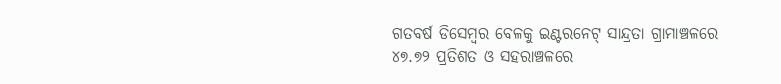ଗତବର୍ଷ ଡିସେମ୍ବର ବେଳକୁ ଇଣ୍ଟରନେଟ୍ ସାନ୍ଦ୍ରତା ଗ୍ରାମାଞ୍ଚଳରେ ୪୭.୭୨ ପ୍ରତିଶତ ଓ ସହରାଞ୍ଚଳରେ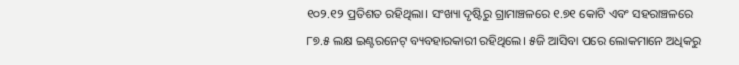୧୦୨.୧୨ ପ୍ରତିଶତ ରହିଥିଲା। ସଂଖ୍ୟା ଦୃଷ୍ଟିରୁ ଗ୍ରାମାଞ୍ଚଳରେ ୧.୭୧ କୋଟି ଏବଂ ସହରାଞ୍ଚଳରେ ୮୭.୫ ଲକ୍ଷ ଇଣ୍ଟରନେଟ୍ ବ୍ୟବହାରକାରୀ ରହିଥିଲେ। ୫ଜି ଆସିବା ପରେ ଲୋକମାନେ ଅଧିକରୁ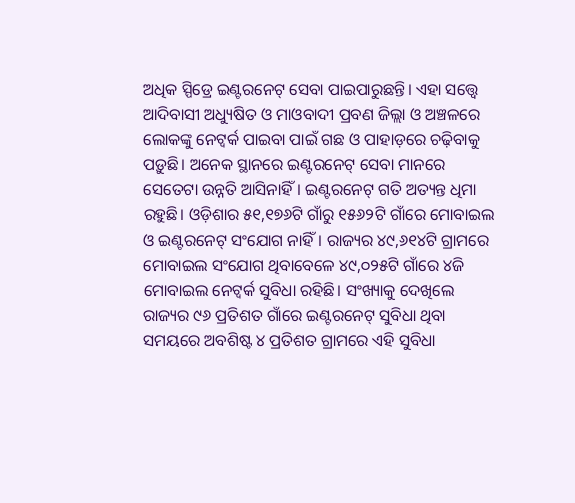ଅଧିକ ସ୍ପିଡ୍ରେ ଇଣ୍ଟରନେଟ୍ ସେବା ପାଇପାରୁଛନ୍ତି। ଏହା ସତ୍ତ୍ବେ ଆଦିବାସୀ ଅଧ୍ୟୁଷିତ ଓ ମାଓବାଦୀ ପ୍ରବଣ ଜିଲ୍ଲା ଓ ଅଞ୍ଚଳରେ ଲୋକଙ୍କୁ ନେଟ୍ୱର୍କ ପାଇବା ପାଇଁ ଗଛ ଓ ପାହାଡ଼ରେ ଚଢ଼ିବାକୁ ପଡ଼ୁଛି। ଅନେକ ସ୍ଥାନରେ ଇଣ୍ଟରନେଟ୍ ସେବା ମାନରେ ସେତେଟା ଉନ୍ନତି ଆସିନାହିଁ। ଇଣ୍ଟରନେଟ୍ ଗତି ଅତ୍ୟନ୍ତ ଧିମା ରହୁଛି। ଓଡ଼ିଶାର ୫୧,୧୭୬ଟି ଗାଁରୁ ୧୫୬୨ଟି ଗାଁରେ ମୋବାଇଲ ଓ ଇଣ୍ଟରନେଟ୍ ସଂଯୋଗ ନାହିଁ। ରାଜ୍ୟର ୪୯,୬୧୪ଟି ଗ୍ରାମରେ ମୋବାଇଲ ସଂଯୋଗ ଥିବାବେଳେ ୪୯,୦୨୫ଟି ଗାଁରେ ୪ଜି ମୋବାଇଲ ନେଟ୍ୱର୍କ ସୁବିଧା ରହିଛି। ସଂଖ୍ୟାକୁ ଦେଖିଲେ ରାଜ୍ୟର ୯୬ ପ୍ରତିଶତ ଗାଁରେ ଇଣ୍ଟରନେଟ୍ ସୁବିଧା ଥିବା ସମୟରେ ଅବଶିଷ୍ଟ ୪ ପ୍ରତିଶତ ଗ୍ରାମରେ ଏହି ସୁବିଧା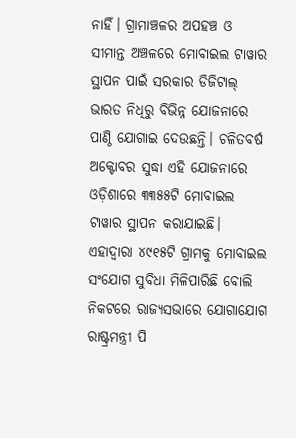ନାହିଁ। ଗ୍ରାମାଞ୍ଚଳର ଅପହଞ୍ଚ ଓ ସୀମାନ୍ତ ଅଞ୍ଚଳରେ ମୋବାଇଲ ଟାୱାର ସ୍ଥାପନ ପାଇଁ ସରକାର ଡିଜିଟାଲ୍ ଭାରତ ନିଧିରୁ ବିଭିନ୍ନ ଯୋଜନାରେ ପାଣ୍ଠି ଯୋଗାଇ ଦେଉଛନ୍ତି। ଚଳିତବର୍ଷ ଅକ୍ଟୋବର ସୁଦ୍ଧା ଏହି ଯୋଜନାରେ ଓଡ଼ିଶାରେ ୩୩୫୫ଟି ମୋବାଇଲ ଟାୱାର ସ୍ଥାପନ କରାଯାଇଛି। ଏହାଦ୍ବାରା ୪୯୧୫ଟି ଗ୍ରାମକୁ ମୋବାଇଲ ସଂଯୋଗ ସୁବିଧା ମିଳିପାରିଛି ବୋଲି ନିକଟରେ ରାଜ୍ୟସଭାରେ ଯୋଗାଯୋଗ ରାଷ୍ଟ୍ରମନ୍ତ୍ରୀ ପି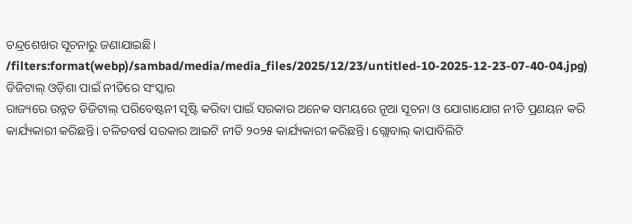ଚନ୍ଦ୍ରଶେଖର ସୂଚନାରୁ ଜଣାଯାଇଛି।
/filters:format(webp)/sambad/media/media_files/2025/12/23/untitled-10-2025-12-23-07-40-04.jpg)
ଡିଜିଟାଲ୍ ଓଡ଼ିଶା ପାଇଁ ନୀତିରେ ସଂସ୍କାର
ରାଜ୍ୟରେ ଉନ୍ନତ ଡିଜିଟାଲ୍ ପରିବେଷ୍ଟନୀ ସୃଷ୍ଟି କରିବା ପାଇଁ ସରକାର ଅନେକ ସମୟରେ ନୂଆ ସୂଚନା ଓ ଯୋଗାଯୋଗ ନୀତି ପ୍ରଣୟନ କରି କାର୍ଯ୍ୟକାରୀ କରିଛନ୍ତି। ଚଳିତବର୍ଷ ସରକାର ଆଇଟି ନୀତି ୨୦୨୫ କାର୍ଯ୍ୟକାରୀ କରିଛନ୍ତି। ଗ୍ଲୋବାଲ୍ କାପାବିଲିଟି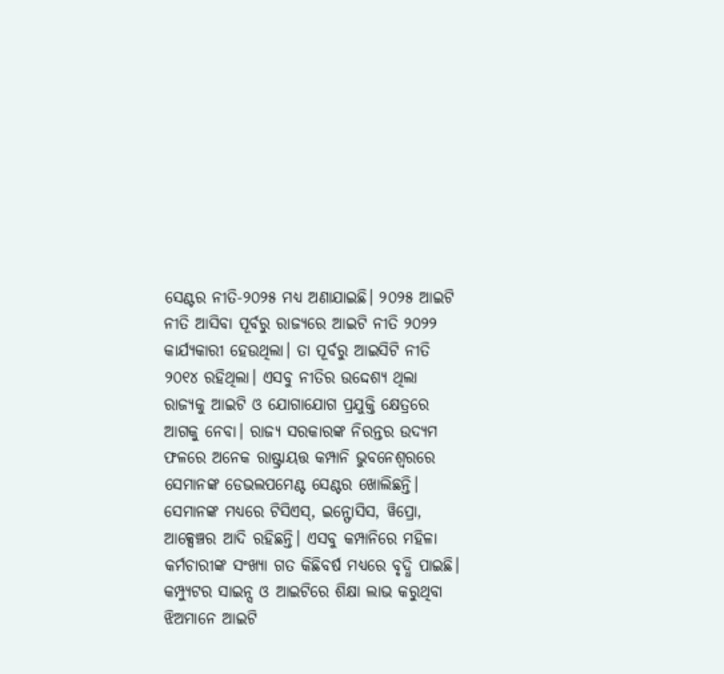ସେଣ୍ଟର ନୀତି-୨୦୨୫ ମଧ୍ୟ ଅଣାଯାଇଛି। ୨୦୨୫ ଆଇଟି ନୀତି ଆସିବା ପୂର୍ବରୁ ରାଜ୍ୟରେ ଆଇଟି ନୀତି ୨୦୨୨ କାର୍ଯ୍ୟକାରୀ ହେଉଥିଲା। ତା ପୂର୍ବରୁ ଆଇସିଟି ନୀତି ୨୦୧୪ ରହିଥିଲା। ଏସବୁ ନୀତିର ଉଦ୍ଦେଶ୍ୟ ଥିଲା ରାଜ୍ୟକୁ ଆଇଟି ଓ ଯୋଗାଯୋଗ ପ୍ରଯୁକ୍ତି କ୍ଷେତ୍ରରେ ଆଗକୁ ନେବା। ରାଜ୍ୟ ସରକାରଙ୍କ ନିରନ୍ତର ଉଦ୍ୟମ ଫଳରେ ଅନେକ ରାଷ୍ଟ୍ରାୟତ୍ତ କମ୍ପାନି ଭୁବନେଶ୍ବରରେ ସେମାନଙ୍କ ଡେଭଲପମେଣ୍ଟ ସେଣ୍ଟର ଖୋଲିଛନ୍ତି। ସେମାନଙ୍କ ମଧ୍ୟରେ ଟିସିଏସ୍, ଇନ୍ଫୋସିସ, ୱିପ୍ରୋ, ଆକ୍ସେଞ୍ଚର ଆଦି ରହିଛନ୍ତି। ଏସବୁ କମ୍ପାନିରେ ମହିଳା କର୍ମଚାରୀଙ୍କ ସଂଖ୍ୟା ଗତ କିଛିବର୍ଷ ମଧ୍ୟରେ ବୃଦ୍ଧି ପାଇଛି। କମ୍ପ୍ୟୁଟର ସାଇନ୍ସ ଓ ଆଇଟିରେ ଶିକ୍ଷା ଲାଭ କରୁଥିବା ଝିଅମାନେ ଆଇଟି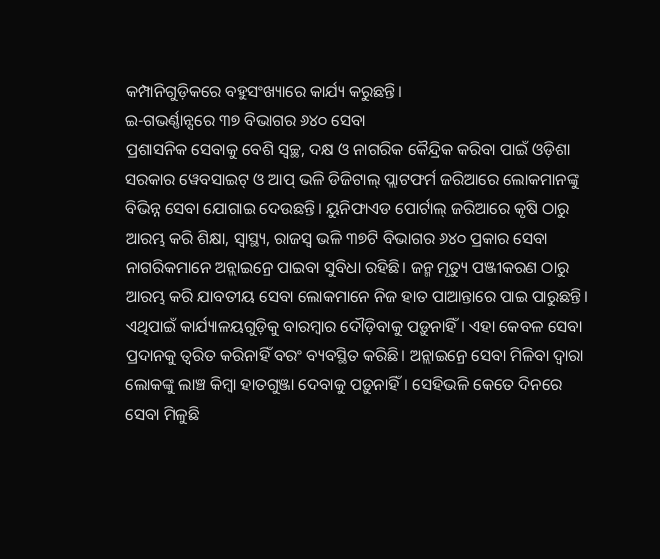କମ୍ପାନିଗୁଡ଼ିକରେ ବହୁସଂଖ୍ୟାରେ କାର୍ଯ୍ୟ କରୁଛନ୍ତି।
ଇ-ଗଭର୍ଣ୍ଣାନ୍ସରେ ୩୭ ବିଭାଗର ୬୪୦ ସେବା
ପ୍ରଶାସନିକ ସେବାକୁ ବେଶି ସ୍ବଚ୍ଛ, ଦକ୍ଷ ଓ ନାଗରିକ କୈନ୍ଦ୍ରିକ କରିବା ପାଇଁ ଓଡ଼ିଶା ସରକାର ୱେବସାଇଟ୍ ଓ ଆପ୍ ଭଳି ଡିଜିଟାଲ୍ ପ୍ଲାଟଫର୍ମ ଜରିଆରେ ଲୋକମାନଙ୍କୁ ବିଭିନ୍ନ ସେବା ଯୋଗାଇ ଦେଉଛନ୍ତି। ୟୁନିଫାଏଡ ପୋର୍ଟାଲ୍ ଜରିଆରେ କୃଷି ଠାରୁ ଆରମ୍ଭ କରି ଶିକ୍ଷା, ସ୍ବାସ୍ଥ୍ୟ, ରାଜସ୍ବ ଭଳି ୩୭ଟି ବିଭାଗର ୬୪୦ ପ୍ରକାର ସେବା ନାଗରିକମାନେ ଅନ୍ଲାଇନ୍ରେ ପାଇବା ସୁବିଧା ରହିଛି। ଜନ୍ମ ମୃତ୍ୟୁ ପଞ୍ଜୀକରଣ ଠାରୁ ଆରମ୍ଭ କରି ଯାବତୀୟ ସେବା ଲୋକମାନେ ନିଜ ହାତ ପାଆନ୍ତାରେ ପାଇ ପାରୁଛନ୍ତି। ଏଥିପାଇଁ କାର୍ଯ୍ୟାଳୟଗୁଡ଼ିକୁ ବାରମ୍ବାର ଦୌଡ଼ିବାକୁ ପଡ଼ୁନାହିଁ। ଏହା କେବଳ ସେବା ପ୍ରଦାନକୁ ତ୍ବରିତ କରିନାହିଁ ବରଂ ବ୍ୟବସ୍ଥିତ କରିଛି। ଅନ୍ଲାଇନ୍ରେ ସେବା ମିଳିବା ଦ୍ବାରା ଲୋକଙ୍କୁ ଲାଞ୍ଚ କିମ୍ବା ହାତଗୁଞ୍ଜା ଦେବାକୁ ପଡ଼ୁନାହିଁ। ସେହିଭଳି କେତେ ଦିନରେ ସେବା ମିଳୁଛି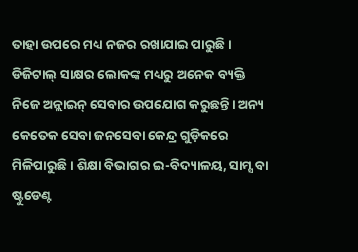ତାହା ଉପରେ ମଧ୍ୟ ନଜର ରଖାଯାଇ ପାରୁଛି। ଡିଜିଟାଲ୍ ସାକ୍ଷର ଲୋକଙ୍କ ମଧ୍ୟରୁ ଅନେକ ବ୍ୟକ୍ତି ନିଜେ ଅନ୍ଲାଇନ୍ ସେବାର ଉପଯୋଗ କରୁଛନ୍ତି। ଅନ୍ୟ କେତେକ ସେବା ଜନସେବା କେନ୍ଦ୍ର ଗୁଡ଼ିକରେ ମିଳିପାରୁଛି। ଶିକ୍ଷା ବିଭାଗର ଇ-ବିଦ୍ୟାଳୟ, ସାମ୍ସ ବା ଷ୍ଟୁଡେଣ୍ଟ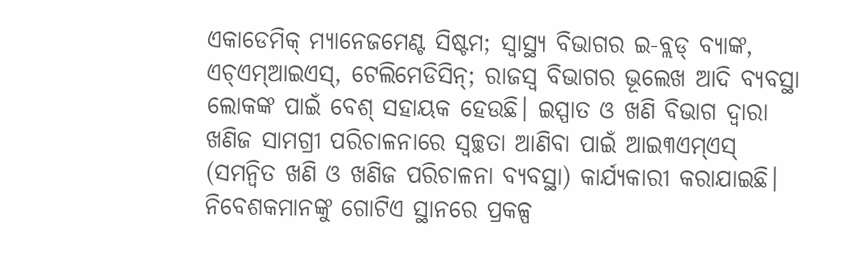ଏକାଡେମିକ୍ ମ୍ୟାନେଜମେଣ୍ଟ ସିଷ୍ଟମ; ସ୍ବାସ୍ଥ୍ୟ ବିଭାଗର ଇ-ବ୍ଲଡ୍ ବ୍ୟାଙ୍କ, ଏଚ୍ଏମ୍ଆଇଏସ୍, ଟେଲିମେଡିସିନ୍; ରାଜସ୍ବ ବିଭାଗର ଭୂଲେଖ ଆଦି ବ୍ୟବସ୍ଥା ଲୋକଙ୍କ ପାଇଁ ବେଶ୍ ସହାୟକ ହେଉଛି। ଇସ୍ପାତ ଓ ଖଣି ବିଭାଗ ଦ୍ବାରା ଖଣିଜ ସାମଗ୍ରୀ ପରିଚାଳନାରେ ସ୍ବଚ୍ଛତା ଆଣିବା ପାଇଁ ଆଇ୩ଏମ୍ଏସ୍ (ସମନ୍ବିତ ଖଣି ଓ ଖଣିଜ ପରିଚାଳନା ବ୍ୟବସ୍ଥା) କାର୍ଯ୍ୟକାରୀ କରାଯାଇଛି। ନିବେଶକମାନଙ୍କୁ ଗୋଟିଏ ସ୍ଥାନରେ ପ୍ରକଳ୍ପ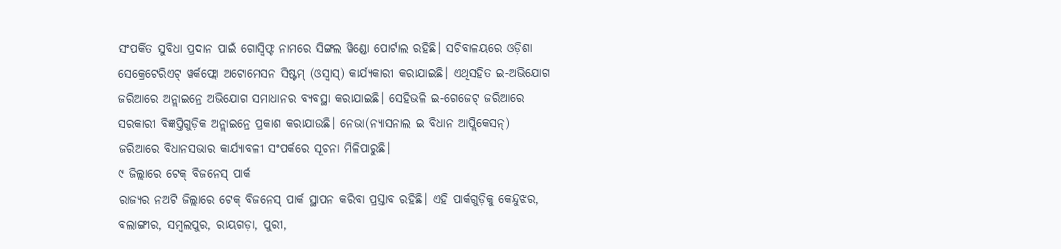ସଂପର୍କିତ ସୁବିଧା ପ୍ରଦାନ ପାଇଁ ଗୋସ୍ବିଫ୍ଟ ନାମରେ ସିଙ୍ଗଲ ୱିଣ୍ଡୋ ପୋର୍ଟାଲ ରହିଛି। ସଚିବାଳୟରେ ଓଡ଼ିଶା ସେକ୍ରେଟେରିଏଟ୍ ୱର୍କଫ୍ଲୋ ଅଟୋମେସନ ସିଷ୍ଟମ୍ (ଓସ୍ବାସ୍) କାର୍ଯ୍ୟକାରୀ କରାଯାଇଛି। ଏଥିସହିତ ଇ-ଅଭିଯୋଗ ଜରିଆରେ ଅନ୍ଲାଇନ୍ରେ ଅଭିଯୋଗ ସମାଧାନର ବ୍ୟବସ୍ଥା କରାଯାଇଛି। ସେହିଭଳି ଇ-ଗେଜେଟ୍ ଜରିଆରେ ସରକାରୀ ବିଜ୍ଞପ୍ତିଗୁଡ଼ିକ ଅନ୍ଲାଇନ୍ରେ ପ୍ରକାଶ କରାଯାଉଛି। ନେଭା(ନ୍ୟାସନାଲ ଇ ବିଧାନ ଆପ୍ଲିକେସନ୍) ଜରିଆରେ ବିଧାନସଭାର କାର୍ଯ୍ୟାବଳୀ ସଂପର୍କରେ ସୂଚନା ମିଳିପାରୁଛି।
୯ ଜିଲ୍ଲାରେ ଟେକ୍ ବିଜନେସ୍ ପାର୍କ
ରାଜ୍ୟର ନଅଟି ଜିଲ୍ଲାରେ ଟେକ୍ ବିଜନେସ୍ ପାର୍କ ସ୍ଥାପନ କରିବା ପ୍ରସ୍ତାବ ରହିଛି। ଏହି ପାର୍କଗୁଡ଼ିକୁ କେନ୍ଦୁଝର, ବଲାଙ୍ଗୀର, ସମ୍ବଲପୁର, ରାୟଗଡ଼ା, ପୁରୀ,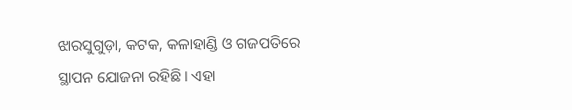ଝାରସୁଗୁଡ଼ା, କଟକ, କଳାହାଣ୍ଡି ଓ ଗଜପତିରେ ସ୍ଥାପନ ଯୋଜନା ରହିଛି। ଏହା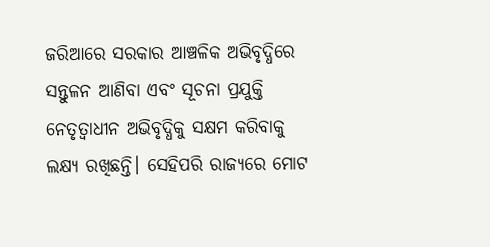ଜରିଆରେ ସରକାର ଆଞ୍ଚଳିକ ଅଭିବୃଦ୍ଧିରେ ସନ୍ତୁଳନ ଆଣିବା ଏବଂ ସୂଚନା ପ୍ରଯୁକ୍ତି ନେତୃତ୍ବାଧୀନ ଅଭିବୃଦ୍ଧିକୁ ସକ୍ଷମ କରିବାକୁ ଲକ୍ଷ୍ୟ ରଖିଛନ୍ତି। ସେହିପରି ରାଜ୍ୟରେ ମୋଟ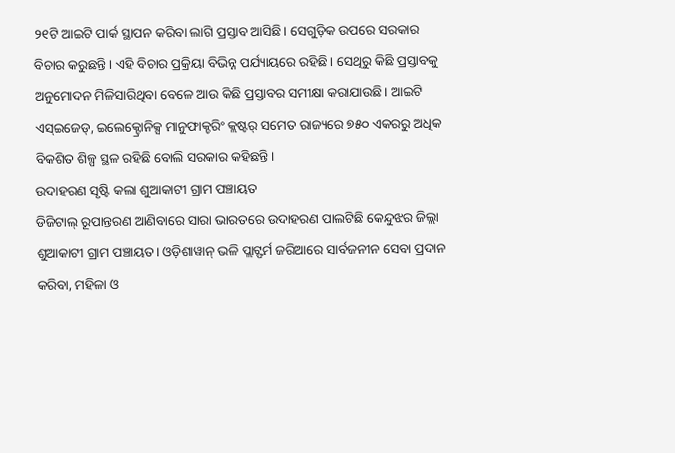୨୧ଟି ଆଇଟି ପାର୍କ ସ୍ଥାପନ କରିବା ଲାଗି ପ୍ରସ୍ତାବ ଆସିଛି। ସେଗୁଡ଼ିକ ଉପରେ ସରକାର ବିଚାର କରୁଛନ୍ତି। ଏହି ବିଚାର ପ୍ରକ୍ରିୟା ବିଭିନ୍ନ ପର୍ଯ୍ୟାୟରେ ରହିଛି। ସେଥିରୁ କିଛି ପ୍ରସ୍ତାବକୁ ଅନୁମୋଦନ ମିଳିସାରିଥିବା ବେଳେ ଆଉ କିଛି ପ୍ରସ୍ତାବର ସମୀକ୍ଷା କରାଯାଉଛି। ଆଇଟି ଏସ୍ଇଜେଡ୍, ଇଲେକ୍ଟ୍ରୋନିକ୍ସ ମାନୁଫାକ୍ଚରିଂ କ୍ଲଷ୍ଟର୍ ସମେତ ରାଜ୍ୟରେ ୭୫୦ ଏକରରୁ ଅଧିକ ବିକଶିତ ଶିଳ୍ପ ସ୍ଥଳ ରହିଛି ବୋଲି ସରକାର କହିଛନ୍ତି।
ଉଦାହରଣ ସୃଷ୍ଟି କଲା ଶୁଆକାଟୀ ଗ୍ରାମ ପଞ୍ଚାୟତ
ଡିଜିଟାଲ୍ ରୂପାନ୍ତରଣ ଆଣିବାରେ ସାରା ଭାରତରେ ଉଦାହରଣ ପାଲଟିଛି କେନ୍ଦୁଝର ଜିଲ୍ଲା ଶୁଆକାଟୀ ଗ୍ରାମ ପଞ୍ଚାୟତ। ଓଡ଼ିଶାୱାନ୍ ଭଳି ପ୍ଲାଟ୍ଫର୍ମ ଜରିଆରେ ସାର୍ବଜନୀନ ସେବା ପ୍ରଦାନ କରିବା, ମହିଳା ଓ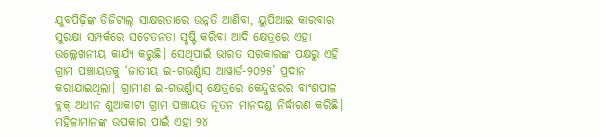ଯୁବପିଢ଼ିଙ୍କ ଡିଜିଟାଲ୍ ସାକ୍ଷରତାରେ ଉନ୍ନତି ଆଣିବା, ୟୁପିଆଇ କାରବାର ସୁରକ୍ଷା ସମ୍ପର୍କରେ ସଚେତନତା ସୃଷ୍ଟି କରିବା ଆଦି କ୍ଷେତ୍ରରେ ଏହା ଉଲ୍ଲେଖନୀୟ କାର୍ଯ୍ୟ କରୁଛି। ସେଥିପାଇଁ ଭାରତ ସରକାରଙ୍କ ପକ୍ଷରୁ ଏହି ଗ୍ରାମ ପଞ୍ଚାୟତକୁ ‘ଜାତୀୟ ଇ-ଗଭର୍ଣ୍ଣାସ ଆୱାର୍ଡ-୨୦୨୫’ ପ୍ରଦାନ କରାଯାଇଥିଲା। ଗ୍ରାମୀଣ ଇ-ଗଭର୍ଣ୍ଣାସ୍ କ୍ଷେତ୍ରରେ କେନ୍ଦୁଝରର ବାଂଶପାଳ ବ୍ଲକ୍ ଅଧୀନ ଶୁଆକାଟୀ ଗ୍ରାମ ପଞ୍ଚାୟତ ନୂତନ ମାନଦଣ୍ଡ ନିର୍ଦ୍ଧାରଣ କରିଛି। ମହିଳାମାନଙ୍କ ଉପକାର ପାଇଁ ଏହା ୨୪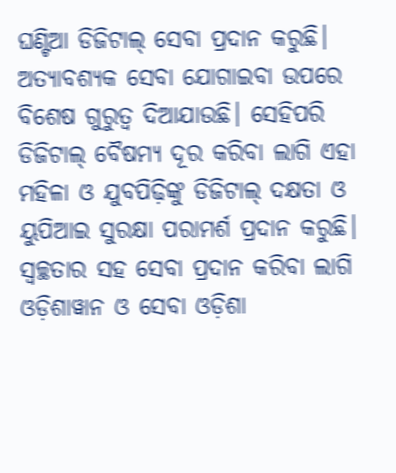ଘଣ୍ଟିଆ ଡିଜିଟାଲ୍ ସେବା ପ୍ରଦାନ କରୁଛି। ଅତ୍ୟାବଶ୍ୟକ ସେବା ଯୋଗାଇବା ଉପରେ ବିଶେଷ ଗୁରୁତ୍ବ ଦିଆଯାଉଛି। ସେହିପରି ଡିଜିଟାଲ୍ ବୈଷମ୍ୟ ଦୂର କରିବା ଲାଗି ଏହା ମହିଳା ଓ ଯୁବପିଢ଼ିଙ୍କୁ ଡିଜିଟାଲ୍ ଦକ୍ଷତା ଓ ୟୁପିଆଇ ସୁରକ୍ଷା ପରାମର୍ଶ ପ୍ରଦାନ କରୁଛି। ସ୍ବଚ୍ଛତାର ସହ ସେବା ପ୍ରଦାନ କରିବା ଲାଗି ଓଡ଼ିଶାୱାନ ଓ ସେବା ଓଡ଼ିଶା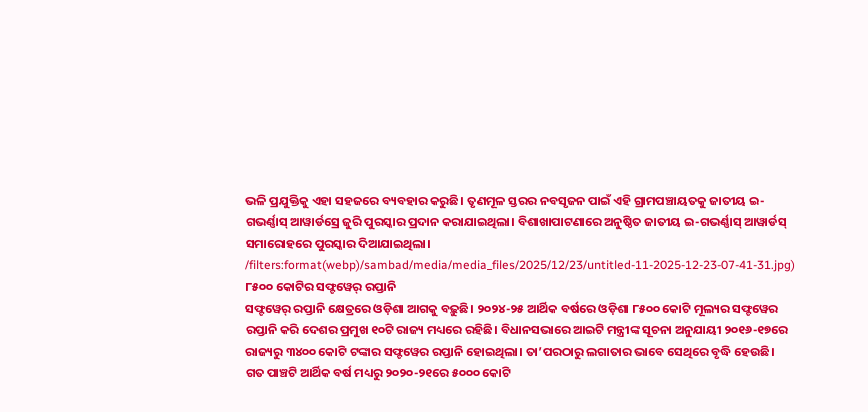ଭଳି ପ୍ରଯୁକ୍ତିକୁ ଏହା ସହଜରେ ବ୍ୟବହାର କରୁଛି। ତୃଣମୂଳ ସ୍ତରର ନବସୃଜନ ପାଇଁ ଏହି ଗ୍ରାମପଞ୍ଚାୟତକୁ ଜାତୀୟ ଇ-ଗଭର୍ଣ୍ଣାସ୍ ଆୱାର୍ଡସ୍ରେ ଜୁରି ପୁରସ୍କାର ପ୍ରଦାନ କରାଯାଇଥିଲା। ବିଶାଖାପାଟଣାରେ ଅନୁଷ୍ଠିତ ଜାତୀୟ ଇ-ଗଭର୍ଣ୍ଣାସ୍ ଆୱାର୍ଡସ୍ ସମାରୋହରେ ପୁରସ୍କାର ଦିଆଯାଇଥିଲା।
/filters:format(webp)/sambad/media/media_files/2025/12/23/untitled-11-2025-12-23-07-41-31.jpg)
୮୫୦୦ କୋଟିର ସଫ୍ଟୱେର୍ ରପ୍ତାନି
ସଫ୍ଟୱେର୍ ରପ୍ତାନି କ୍ଷେତ୍ରରେ ଓଡ଼ିଶା ଆଗକୁ ବଢ଼ୁଛି। ୨୦୨୪-୨୫ ଆର୍ଥିକ ବର୍ଷରେ ଓଡ଼ିଶା ୮୫୦୦ କୋଟି ମୂଲ୍ୟର ସଫ୍ଟୱେର ରପ୍ତାନି କରି ଦେଶର ପ୍ରମୁଖ ୧୦ଟି ରାଜ୍ୟ ମଧ୍ୟରେ ରହିଛି। ବିଧାନସଭାରେ ଆଇଟି ମନ୍ତ୍ରୀଙ୍କ ସୂଚନା ଅନୁଯାୟୀ ୨୦୧୬-୧୭ରେ ରାଜ୍ୟରୁ ୩୪୦୦ କୋଟି ଟଙ୍କାର ସଫ୍ଟୱେର ରପ୍ତାନି ହୋଇଥିଲା। ତା’ପରଠାରୁ ଲଗାତାର ଭାବେ ସେଥିରେ ବୃଦ୍ଧି ହେଉଛି। ଗତ ପାଞ୍ଚଟି ଆର୍ଥିକ ବର୍ଷ ମଧ୍ୟରୁ ୨୦୨୦-୨୧ରେ ୫୦୦୦ କୋଟି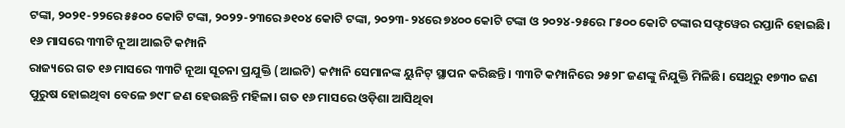ଟଙ୍କା, ୨୦୨୧-୨୨ରେ ୫୫୦୦ କୋଟି ଟଙ୍କା, ୨୦୨୨-୨୩ରେ ୬୧୦୪ କୋଟି ଟଙ୍କା, ୨୦୨୩-୨୪ରେ ୭୪୦୦ କୋଟି ଟଙ୍କା ଓ ୨୦୨୪-୨୫ରେ ୮୫୦୦ କୋଟି ଟଙ୍କାର ସଫ୍ଟୱେର ରପ୍ତାନି ହୋଇଛି।
୧୬ ମାସରେ ୩୩ଟି ନୂଆ ଆଇଟି କମ୍ପାନି
ରାଜ୍ୟରେ ଗତ ୧୬ ମାସରେ ୩୩ଟି ନୂଆ ସୂଚନା ପ୍ରଯୁକ୍ତି (ଆଇଟି) କମ୍ପାନି ସେମାନଙ୍କ ୟୁନିଟ୍ ସ୍ଥାପନ କରିଛନ୍ତି। ୩୩ଟି କମ୍ପାନିରେ ୨୫୨୮ ଜଣଙ୍କୁ ନିଯୁକ୍ତି ମିଳିଛି। ସେଥିରୁ ୧୭୩୦ ଜଣ ପୁରୁଷ ହୋଇଥିବା ବେଳେ ୭୯୮ ଜଣ ହେଉଛନ୍ତି ମହିଳା। ଗତ ୧୬ ମାସରେ ଓଡ଼ିଶା ଆସିଥିବା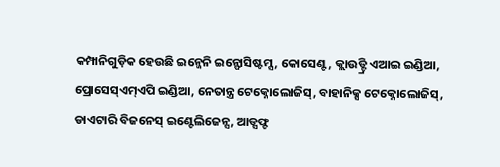କମ୍ପାନିଗୁଡ଼ିକ ହେଉଛି ଇନ୍ଜେନି ଇନ୍ଫୋସିଷ୍ଟମ୍ସ, କୋସେଣ୍ଟ, କ୍ଲାଉଡ୍ଟ୍ରି ଏଆଇ ଇଣ୍ଡିଆ, ପ୍ରୋସେସ୍ଏମ୍ଏପି ଇଣ୍ଡିଆ, ନେତାନ୍ତ୍ର ଟେକ୍ନୋଲୋଜିସ୍, ବାହାନିକ୍ସ ଟେକ୍ନୋଲୋଜିସ୍, ଡାଏଟାରି ବିଜନେସ୍ ଇଣ୍ଟେଲିଜେନ୍ସ, ଆଡ୍ସଫ୍ଟ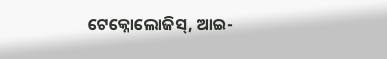ଟେକ୍ନୋଲୋଜିସ୍, ଆଇ-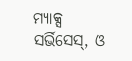ମ୍ୟାକ୍ସ ସର୍ଭିସେସ୍, ଓ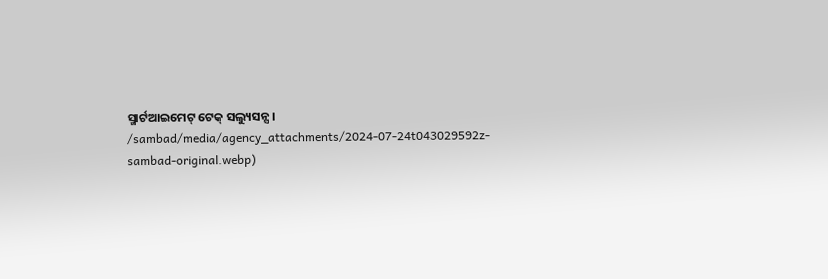ସ୍ମାର୍ଟଆଇମେଟ୍ ଟେକ୍ ସଲ୍ୟୁସନ୍ସ।
/sambad/media/agency_attachments/2024-07-24t043029592z-sambad-original.webp)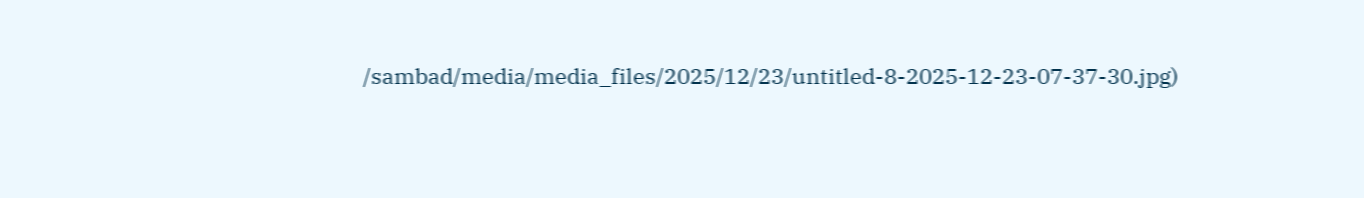/sambad/media/media_files/2025/12/23/untitled-8-2025-12-23-07-37-30.jpg)